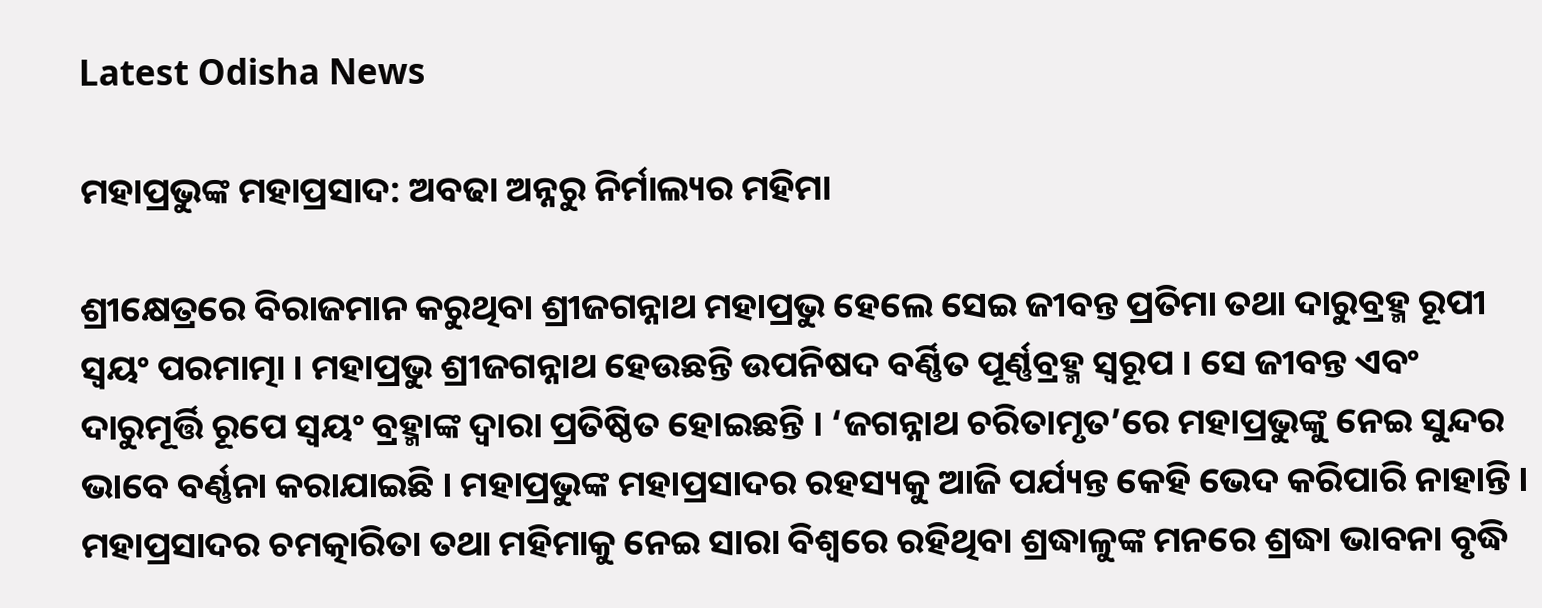Latest Odisha News

ମହାପ୍ରଭୁଙ୍କ ମହାପ୍ରସାଦ: ଅବଢା ଅନ୍ନରୁ ନିର୍ମାଲ୍ୟର ମହିମା

ଶ୍ରୀକ୍ଷେତ୍ରରେ ବିରାଜମାନ କରୁଥିବା ଶ୍ରୀଜଗନ୍ନାଥ ମହାପ୍ରଭୁ ହେଲେ ସେଇ ଜୀବନ୍ତ ପ୍ରତିମା ତଥା ଦାରୁବ୍ରହ୍ମ ରୂପୀ ସ୍ୱୟଂ ପରମାତ୍ମା । ମହାପ୍ରଭୁ ଶ୍ରୀଜଗନ୍ନାଥ ହେଉଛନ୍ତି ଉପନିଷଦ ବର୍ଣ୍ଣିତ ପୂର୍ଣ୍ଣବ୍ରହ୍ମ ସ୍ୱରୂପ । ସେ ଜୀବନ୍ତ ଏବଂ ଦାରୁମୂର୍ତ୍ତି ରୂପେ ସ୍ୱୟଂ ବ୍ରହ୍ମାଙ୍କ ଦ୍ୱାରା ପ୍ରତିଷ୍ଠିତ ହୋଇଛନ୍ତି । ‘ଜଗନ୍ନାଥ ଚରିତାମୃତ’ରେ ମହାପ୍ରଭୁଙ୍କୁ ନେଇ ସୁନ୍ଦର ଭାବେ ବର୍ଣ୍ଣନା କରାଯାଇଛି । ମହାପ୍ରଭୁଙ୍କ ମହାପ୍ରସାଦର ରହସ୍ୟକୁ ଆଜି ପର୍ଯ୍ୟନ୍ତ କେହି ଭେଦ କରିପାରି ନାହାନ୍ତି । ମହାପ୍ରସାଦର ଚମତ୍କାରିତା ତଥା ମହିମାକୁ ନେଇ ସାରା ବିଶ୍ୱରେ ରହିଥିବା ଶ୍ରଦ୍ଧାଳୁଙ୍କ ମନରେ ଶ୍ରଦ୍ଧା ଭାବନା ବୃଦ୍ଧି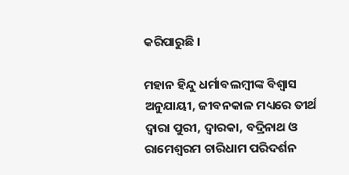କରିପାରୁଛି ।

ମହାନ ହିନ୍ଦୁ ଧର୍ମାବଲମ୍ବୀଙ୍କ ବିଶ୍ୱାସ ଅନୁଯାୟୀ, ଜୀବନକାଳ ମଧ୍ୟରେ ତୀର୍ଥ ଦ୍ୱାରା ପୁରୀ, ଦ୍ୱାରକା, ବଦ୍ରିନାଥ ଓ ରାମେଶ୍ୱରମ ଚାରିଧାମ ପରିଦର୍ଶନ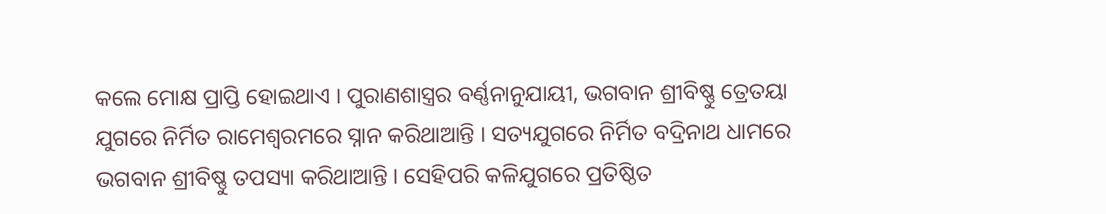କଲେ ମୋକ୍ଷ ପ୍ରାପ୍ତି ହୋଇଥାଏ । ପୁରାଣଶାସ୍ତ୍ରର ବର୍ଣ୍ଣନାନୁଯାୟୀ, ଭଗବାନ ଶ୍ରୀବିଷ୍ଣୁ ତ୍ରେତୟା ଯୁଗରେ ନିର୍ମିତ ରାମେଶ୍ୱରମରେ ସ୍ନାନ କରିଥାଆନ୍ତି । ସତ୍ୟଯୁଗରେ ନିର୍ମିତ ବଦ୍ରିନାଥ ଧାମରେ ଭଗବାନ ଶ୍ରୀବିଷ୍ଣୁ ତପସ୍ୟା କରିଥାଆନ୍ତି । ସେହିପରି କଳିଯୁଗରେ ପ୍ରତିଷ୍ଠିତ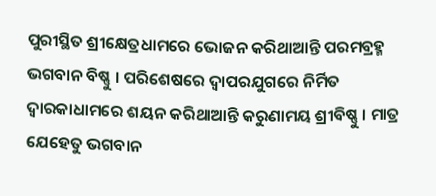ପୁରୀସ୍ଥିତ ଶ୍ରୀକ୍ଷେତ୍ରଧାମରେ ଭୋଜନ କରିଥାଆନ୍ତି ପରମବ୍ରହ୍ମ ଭଗବାନ ବିଷ୍ଣୁ । ପରିଶେଷରେ ଦ୍ୱାପରଯୁଗରେ ନିର୍ମିତ ଦ୍ୱାରକାଧାମରେ ଶୟନ କରିଥାଆନ୍ତି କରୁଣାମୟ ଶ୍ରୀବିଷ୍ଣୁ । ମାତ୍ର ଯେହେତୁ ଭଗବାନ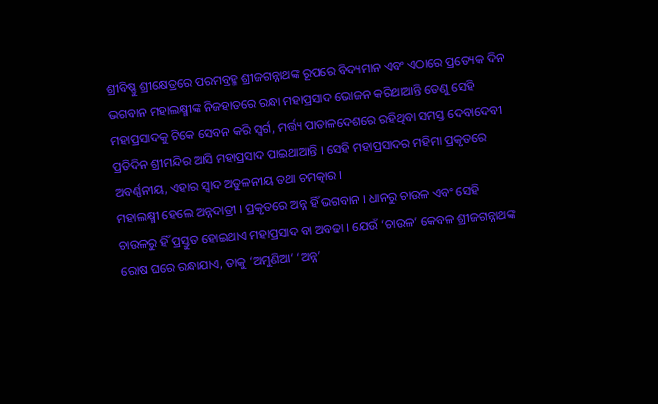ଶ୍ରୀବିଷ୍ଣୁ ଶ୍ରୀକ୍ଷେତ୍ରରେ ପରମବ୍ରହ୍ମ ଶ୍ରୀଜଗନ୍ନାଥଙ୍କ ରୂପରେ ବିଦ୍ୟମାନ ଏବଂ ଏଠାରେ ପ୍ରତ୍ୟେକ ଦିନ ଭଗବାନ ମହାଲକ୍ଷ୍ମୀଙ୍କ ନିଜହାତରେ ରନ୍ଧା ମହାପ୍ରସାଦ ଭୋଜନ କରିଥାଆନ୍ତି ତେଣୁ ସେହି ମହାପ୍ରସାଦକୁ ଟିକେ ସେବନ କରି ସ୍ୱର୍ଗ, ମର୍ତ୍ତ୍ୟ ପାତାଳଦେଶରେ ରହିଥିବା ସମସ୍ତ ଦେବାଦେବୀ ପ୍ରତିଦିନ ଶ୍ରୀମନ୍ଦିର ଆସି ମହାପ୍ରସାଦ ପାଇଥାଆନ୍ତି । ସେହି ମହାପ୍ରସାଦର ମହିମା ପ୍ରକୃତରେ ଅବର୍ଣ୍ଣନୀୟ, ଏହାର ସ୍ୱାଦ ଅତୁଳନୀୟ ତଥା ଚମତ୍କାର ।
ମହାଲକ୍ଷ୍ମୀ ହେଲେ ଅନ୍ନଦାତ୍ରୀ । ପ୍ରକୃତରେ ଅନ୍ନ ହିଁ ଭଗବାନ । ଧାନରୁ ଚାଉଳ ଏବଂ ସେହି ଚାଉଳରୁ ହିଁ ପ୍ରସ୍ତୁତ ହୋଇଥାଏ ମହାପ୍ରସାଦ ବା ଅବଢା । ଯେଉଁ ‘ଚାଉଳ’ କେବଳ ଶ୍ରୀଜଗନ୍ନାଥଙ୍କ ରୋଷ ଘରେ ରନ୍ଧାଯାଏ, ତାକୁ ‘ଅମୁଣିଆ’ ‘ଅନ୍ନ’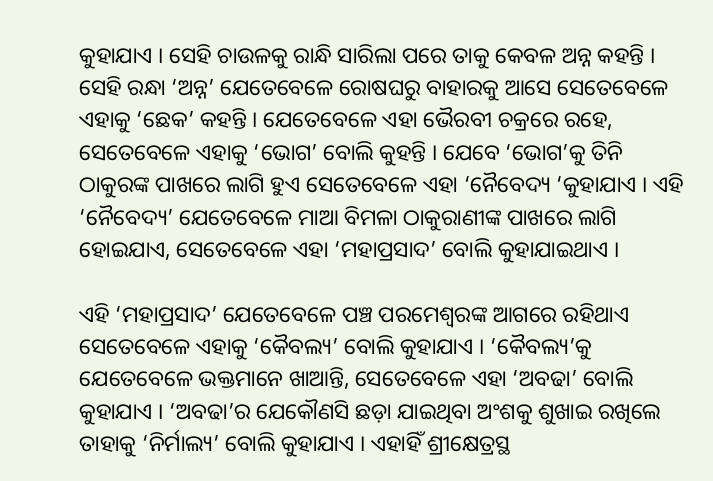କୁହାଯାଏ । ସେହି ଚାଉଳକୁ ରାନ୍ଧି ସାରିଲା ପରେ ତାକୁ କେବଳ ଅନ୍ନ କହନ୍ତି । ସେହି ରନ୍ଧା ‘ଅନ୍ନ’ ଯେତେବେଳେ ରୋଷଘରୁ ବାହାରକୁ ଆସେ ସେତେବେଳେ ଏହାକୁ ‘ଛେକ’ କହନ୍ତି । ଯେତେବେଳେ ଏହା ଭୈରବୀ ଚକ୍ରରେ ରହେ, ସେତେବେଳେ ଏହାକୁ ‘ଭୋଗ’ ବୋଲି କୁହନ୍ତି । ଯେବେ ‘ଭୋଗ’କୁ ତିନି ଠାକୁରଙ୍କ ପାଖରେ ଲାଗି ହୁଏ ସେତେବେଳେ ଏହା ‘ନୈବେଦ୍ୟ ‘କୁହାଯାଏ । ଏହି ‘ନୈବେଦ୍ୟ’ ଯେତେବେଳେ ମାଆ ବିମଳା ଠାକୁରାଣୀଙ୍କ ପାଖରେ ଲାଗି ହୋଇଯାଏ, ସେତେବେଳେ ଏହା ‘ମହାପ୍ରସାଦ’ ବୋଲି କୁହାଯାଇଥାଏ ।

ଏହି ‘ମହାପ୍ରସାଦ’ ଯେତେବେଳେ ପଞ୍ଚ ପରମେଶ୍ୱରଙ୍କ ଆଗରେ ରହିଥାଏ ସେତେବେଳେ ଏହାକୁ ‘କୈବଲ୍ୟ’ ବୋଲି କୁହାଯାଏ । ‘କୈବଲ୍ୟ’କୁ ଯେତେବେଳେ ଭକ୍ତମାନେ ଖାଆନ୍ତି, ସେତେବେଳେ ଏହା ‘ଅବଢା’ ବୋଲି କୁହାଯାଏ । ‘ଅବଢା’ର ଯେକୌଣସି ଛଡ଼ା ଯାଇଥିବା ଅଂଶକୁ ଶୁଖାଇ ରଖିଲେ ତାହାକୁ ‘ନିର୍ମାଲ୍ୟ’ ବୋଲି କୁହାଯାଏ । ଏହାହିଁ ଶ୍ରୀକ୍ଷେତ୍ରସ୍ଥ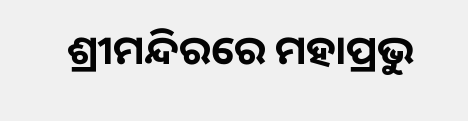ଶ୍ରୀମନ୍ଦିରରେ ମହାପ୍ରଭୁ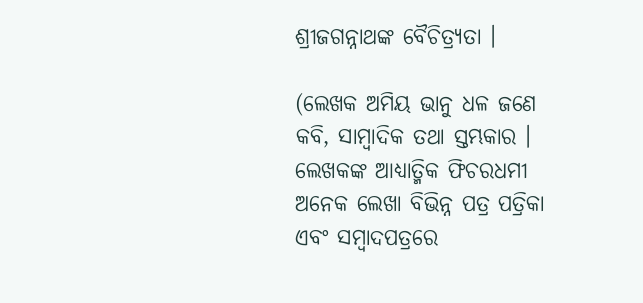ଶ୍ରୀଜଗନ୍ନାଥଙ୍କ ବୈଚିତ୍ର‌୍ୟତା ।

(ଲେଖକ ଅମିୟ ଭାନୁ ଧଳ ଜଣେ କବି, ସାମ୍ବାଦିକ ତଥା ସ୍ତମ୍ଭକାର । ଲେଖକଙ୍କ ଆଧ୍ୟାତ୍ମିକ ଫିଚରଧମୀ ଅନେକ ଲେଖା ବିଭିନ୍ନ ପତ୍ର ପତ୍ରିକା ଏବଂ ସମ୍ବାଦପତ୍ରରେ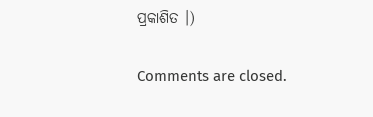ପ୍ରକାଶିତ ।)

Comments are closed.